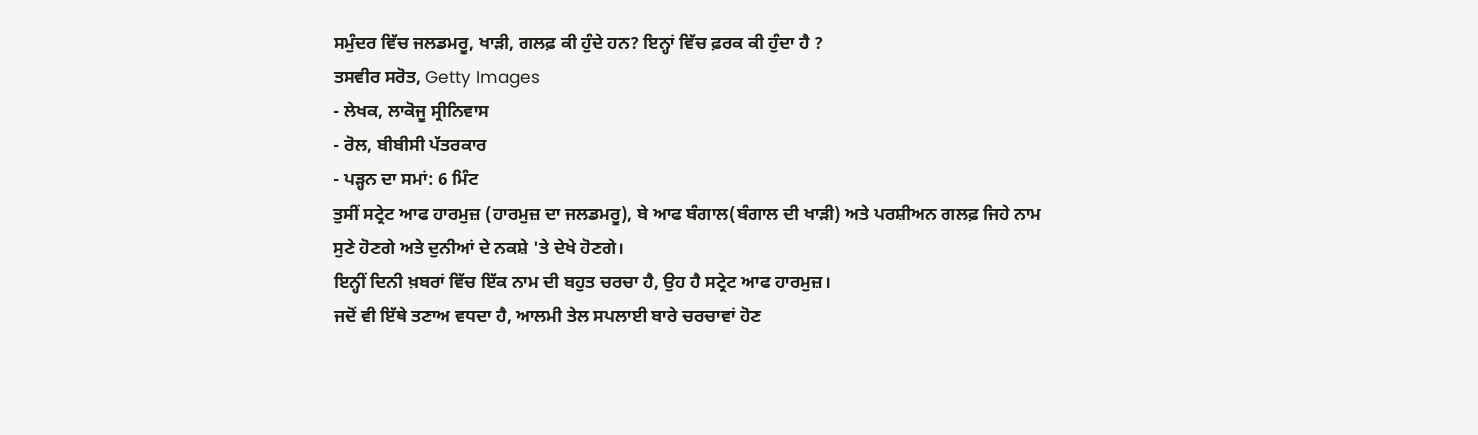ਸਮੁੰਦਰ ਵਿੱਚ ਜਲਡਮਰੂ, ਖਾੜੀ, ਗਲਫ਼ ਕੀ ਹੁੰਦੇ ਹਨ? ਇਨ੍ਹਾਂ ਵਿੱਚ ਫ਼ਰਕ ਕੀ ਹੁੰਦਾ ਹੈ ?
ਤਸਵੀਰ ਸਰੋਤ, Getty Images
- ਲੇਖਕ, ਲਾਕੋਜੂ ਸ੍ਰੀਨਿਵਾਸ
- ਰੋਲ, ਬੀਬੀਸੀ ਪੱਤਰਕਾਰ
- ਪੜ੍ਹਨ ਦਾ ਸਮਾਂ: 6 ਮਿੰਟ
ਤੁਸੀਂ ਸਟ੍ਰੇਟ ਆਫ ਹਾਰਮੁਜ਼ (ਹਾਰਮੁਜ਼ ਦਾ ਜਲਡਮਰੂ), ਬੇ ਆਫ ਬੰਗਾਲ(ਬੰਗਾਲ ਦੀ ਖਾੜੀ) ਅਤੇ ਪਰਸ਼ੀਅਨ ਗਲਫ਼ ਜਿਹੇ ਨਾਮ ਸੁਣੇ ਹੋਣਗੇ ਅਤੇ ਦੁਨੀਆਂ ਦੇ ਨਕਸ਼ੇ 'ਤੇ ਦੇਖੇ ਹੋਣਗੇ।
ਇਨ੍ਹੀਂ ਦਿਨੀ ਖ਼ਬਰਾਂ ਵਿੱਚ ਇੱਕ ਨਾਮ ਦੀ ਬਹੁਤ ਚਰਚਾ ਹੈ, ਉਹ ਹੈ ਸਟ੍ਰੇਟ ਆਫ ਹਾਰਮੁਜ਼।
ਜਦੋਂ ਵੀ ਇੱਥੇ ਤਣਾਅ ਵਧਦਾ ਹੈ, ਆਲਮੀ ਤੇਲ ਸਪਲਾਈ ਬਾਰੇ ਚਰਚਾਵਾਂ ਹੋਣ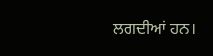ਲਗਦੀਆਂ ਹਨ।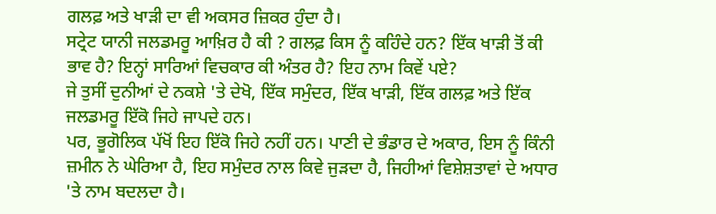ਗਲਫ਼ ਅਤੇ ਖਾੜੀ ਦਾ ਵੀ ਅਕਸਰ ਜ਼ਿਕਰ ਹੁੰਦਾ ਹੈ।
ਸਟ੍ਰੇਟ ਯਾਨੀ ਜਲਡਮਰੂ ਆਖ਼ਿਰ ਹੈ ਕੀ ? ਗਲਫ਼ ਕਿਸ ਨੂੰ ਕਹਿੰਦੇ ਹਨ? ਇੱਕ ਖਾੜੀ ਤੋਂ ਕੀ ਭਾਵ ਹੈ? ਇਨ੍ਹਾਂ ਸਾਰਿਆਂ ਵਿਚਕਾਰ ਕੀ ਅੰਤਰ ਹੈ? ਇਹ ਨਾਮ ਕਿਵੇਂ ਪਏ?
ਜੇ ਤੁਸੀਂ ਦੁਨੀਆਂ ਦੇ ਨਕਸ਼ੇ 'ਤੇ ਦੇਖੋ, ਇੱਕ ਸਮੁੰਦਰ, ਇੱਕ ਖਾੜੀ, ਇੱਕ ਗਲਫ਼ ਅਤੇ ਇੱਕ ਜਲਡਮਰੂ ਇੱਕੋ ਜਿਹੇ ਜਾਪਦੇ ਹਨ।
ਪਰ, ਭੂਗੋਲਿਕ ਪੱਖੋਂ ਇਹ ਇੱਕੋ ਜਿਹੇ ਨਹੀਂ ਹਨ। ਪਾਣੀ ਦੇ ਭੰਡਾਰ ਦੇ ਅਕਾਰ, ਇਸ ਨੂੰ ਕਿੰਨੀ ਜ਼ਮੀਨ ਨੇ ਘੇਰਿਆ ਹੈ, ਇਹ ਸਮੁੰਦਰ ਨਾਲ ਕਿਵੇ ਜੁੜਦਾ ਹੈ, ਜਿਹੀਆਂ ਵਿਸ਼ੇਸ਼ਤਾਵਾਂ ਦੇ ਅਧਾਰ 'ਤੇ ਨਾਮ ਬਦਲਦਾ ਹੈ।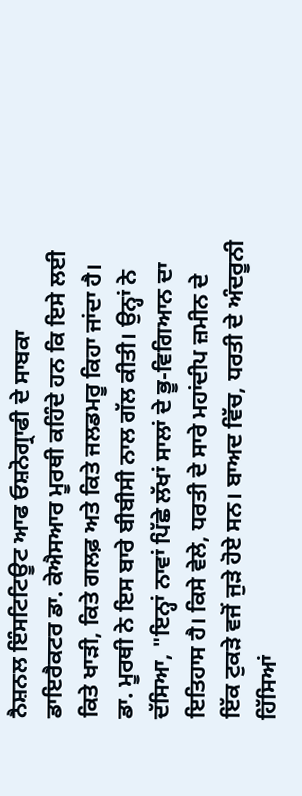ਨੈਸ਼ਨਲ ਇੰਸਟਿਟਿਊਟ ਆਫ ਓਸ਼ਨੋਗ੍ਰਾਫੀ ਦੇ ਸਾਬਕਾ ਡਾਇਰੈਕਟਰ ਡਾ. ਕੇਐਸਆਰ ਮੂਰਥੀ ਕਹਿੰਦੇ ਹਨ ਕਿ ਇਸੇ ਲਈ ਕਿਤੇ ਖਾੜੀ, ਕਿਤੇ ਗਲਫ਼ ਅਤੇ ਕਿਤੇ ਜਲਡਮਰੂ ਕਿਹਾ ਜਾਂਦਾ ਹੈ।
ਡਾ. ਮੂਰਥੀ ਨੇ ਇਸ ਬਾਰੇ ਬੀਬੀਸੀ ਨਾਲ ਗੱਲ ਕੀਤੀ। ਉਨ੍ਹਾਂ ਨੇ ਦੱਸਿਆ, "ਇਨ੍ਹਾਂ ਨਾਵਾਂ ਪਿੱਛੇ ਲੱਖਾਂ ਸਾਲਾਂ ਦੇ ਭੂ-ਵਿਗਿਆਨ ਦਾ ਇਤਿਹਾਸ ਹੈ। ਕਿਸੇ ਵੇਲੇ, ਧਰਤੀ ਦੇ ਸਾਰੇ ਮਹਾਂਦੀਪ ਜ਼ਮੀਨ ਦੇ ਇੱਕ ਟੁਕੜੇ ਵਜੋਂ ਜੁੜੇ ਹੋਏ ਸਨ। ਬਾਅਦ ਵਿੱਚ, ਧਰਤੀ ਦੇ ਅੰਦਰੂਨੀ ਹਿੱਸਿਆਂ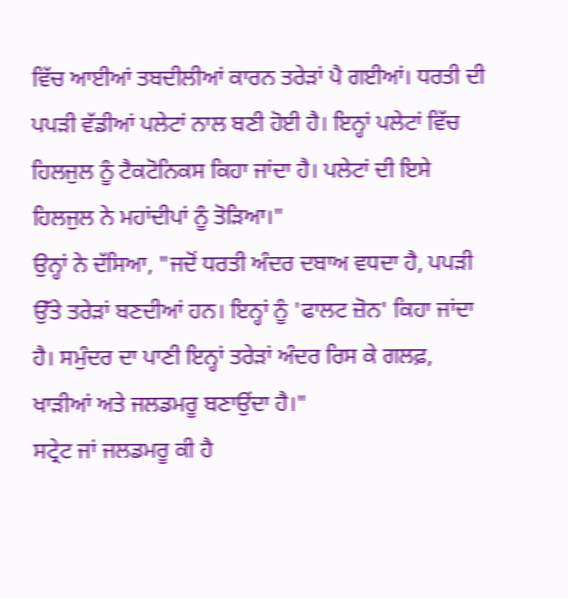ਵਿੱਚ ਆਈਆਂ ਤਬਦੀਲੀਆਂ ਕਾਰਨ ਤਰੇੜਾਂ ਪੈ ਗਈਆਂ। ਧਰਤੀ ਦੀ ਪਪੜੀ ਵੱਡੀਆਂ ਪਲੇਟਾਂ ਨਾਲ ਬਣੀ ਹੋਈ ਹੈ। ਇਨ੍ਹਾਂ ਪਲੇਟਾਂ ਵਿੱਚ ਹਿਲਜੁਲ ਨੂੰ ਟੈਕਟੋਨਿਕਸ ਕਿਹਾ ਜਾਂਦਾ ਹੈ। ਪਲੇਟਾਂ ਦੀ ਇਸੇ ਹਿਲਜੁਲ ਨੇ ਮਹਾਂਦੀਪਾਂ ਨੂੰ ਤੋੜਿਆ।"
ਉਨ੍ਹਾਂ ਨੇ ਦੱਸਿਆ, "ਜਦੋਂ ਧਰਤੀ ਅੰਦਰ ਦਬਾਅ ਵਧਦਾ ਹੈ, ਪਪੜੀ ਉੱਤੇ ਤਰੇੜਾਂ ਬਣਦੀਆਂ ਹਨ। ਇਨ੍ਹਾਂ ਨੂੰ 'ਫਾਲਟ ਜ਼ੋਨ' ਕਿਹਾ ਜਾਂਦਾ ਹੈ। ਸਮੁੰਦਰ ਦਾ ਪਾਣੀ ਇਨ੍ਹਾਂ ਤਰੇੜਾਂ ਅੰਦਰ ਰਿਸ ਕੇ ਗਲਫ਼, ਖਾੜੀਆਂ ਅਤੇ ਜਲਡਮਰੂ ਬਣਾਉਂਦਾ ਹੈ।"
ਸਟ੍ਰੇਟ ਜਾਂ ਜਲਡਮਰੂ ਕੀ ਹੈ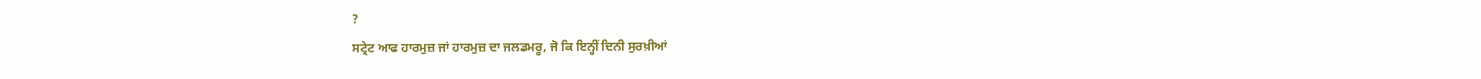?
ਸਟ੍ਰੇਟ ਆਫ ਹਾਰਮੁਜ਼ ਜਾਂ ਹਾਰਮੁਜ਼ ਦਾ ਜਲਡਮਰੂ, ਜੋ ਕਿ ਇਨ੍ਹੀਂ ਦਿਨੀ ਸੁਰਖ਼ੀਆਂ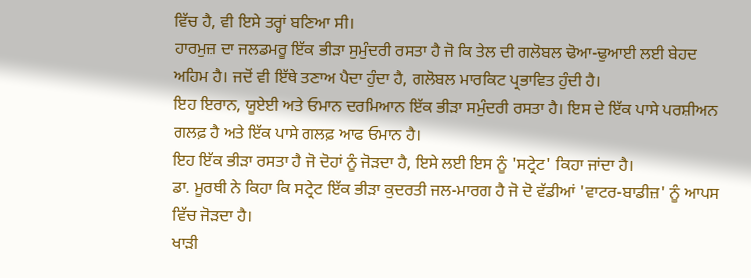ਵਿੱਚ ਹੈ, ਵੀ ਇਸੇ ਤਰ੍ਹਾਂ ਬਣਿਆ ਸੀ।
ਹਾਰਮੁਜ਼ ਦਾ ਜਲਡਮਰੂ ਇੱਕ ਭੀੜਾ ਸੁਮੁੰਦਰੀ ਰਸਤਾ ਹੈ ਜੋ ਕਿ ਤੇਲ ਦੀ ਗਲੋਬਲ ਢੋਆ-ਢੁਆਈ ਲਈ ਬੇਹਦ ਅਹਿਮ ਹੈ। ਜਦੋਂ ਵੀ ਇੱਥੇ ਤਣਾਅ ਪੈਦਾ ਹੁੰਦਾ ਹੈ, ਗਲੋਬਲ ਮਾਰਕਿਟ ਪ੍ਰਭਾਵਿਤ ਹੁੰਦੀ ਹੈ।
ਇਹ ਇਰਾਨ, ਯੂਏਈ ਅਤੇ ਓਮਾਨ ਦਰਮਿਆਨ ਇੱਕ ਭੀੜਾ ਸਮੁੰਦਰੀ ਰਸਤਾ ਹੈ। ਇਸ ਦੇ ਇੱਕ ਪਾਸੇ ਪਰਸ਼ੀਅਨ ਗਲਫ਼ ਹੈ ਅਤੇ ਇੱਕ ਪਾਸੇ ਗਲਫ਼ ਆਫ ਓਮਾਨ ਹੈ।
ਇਹ ਇੱਕ ਭੀੜਾ ਰਸਤਾ ਹੈ ਜੋ ਦੋਹਾਂ ਨੂੰ ਜੋੜਦਾ ਹੈ, ਇਸੇ ਲਈ ਇਸ ਨੂੰ 'ਸਟ੍ਰੇਟ' ਕਿਹਾ ਜਾਂਦਾ ਹੈ।
ਡਾ. ਮੂਰਥੀ ਨੇ ਕਿਹਾ ਕਿ ਸਟ੍ਰੇਟ ਇੱਕ ਭੀੜਾ ਕੁਦਰਤੀ ਜਲ-ਮਾਰਗ ਹੈ ਜੋ ਦੋ ਵੱਡੀਆਂ 'ਵਾਟਰ-ਬਾਡੀਜ਼' ਨੂੰ ਆਪਸ ਵਿੱਚ ਜੋੜਦਾ ਹੈ।
ਖਾੜੀ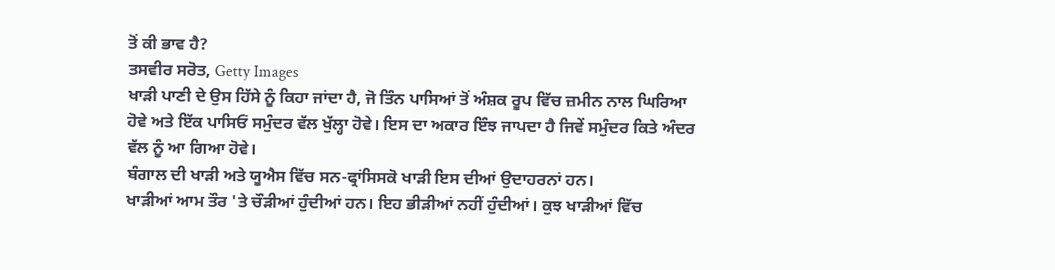ਤੋਂ ਕੀ ਭਾਵ ਹੈ?
ਤਸਵੀਰ ਸਰੋਤ, Getty Images
ਖਾੜੀ ਪਾਣੀ ਦੇ ਉਸ ਹਿੱਸੇ ਨੂੰ ਕਿਹਾ ਜਾਂਦਾ ਹੈ, ਜੋ ਤਿੰਨ ਪਾਸਿਆਂ ਤੋਂ ਅੰਸ਼ਕ ਰੂਪ ਵਿੱਚ ਜ਼ਮੀਨ ਨਾਲ ਘਿਰਿਆ ਹੋਵੇ ਅਤੇ ਇੱਕ ਪਾਸਿਓਂ ਸਮੁੰਦਰ ਵੱਲ ਖੁੱਲ੍ਹਾ ਹੋਵੇ। ਇਸ ਦਾ ਅਕਾਰ ਇੰਝ ਜਾਪਦਾ ਹੈ ਜਿਵੇਂ ਸਮੁੰਦਰ ਕਿਤੇ ਅੰਦਰ ਵੱਲ ਨੂੰ ਆ ਗਿਆ ਹੋਵੇ।
ਬੰਗਾਲ ਦੀ ਖਾੜੀ ਅਤੇ ਯੂਐਸ ਵਿੱਚ ਸਨ-ਫ੍ਰਾਂਸਿਸਕੋ ਖਾੜੀ ਇਸ ਦੀਆਂ ਉਦਾਹਰਨਾਂ ਹਨ।
ਖਾੜੀਆਂ ਆਮ ਤੌਰ 'ਤੇ ਚੌੜੀਆਂ ਹੁੰਦੀਆਂ ਹਨ। ਇਹ ਭੀੜੀਆਂ ਨਹੀਂ ਹੁੰਦੀਆਂ। ਕੁਝ ਖਾੜੀਆਂ ਵਿੱਚ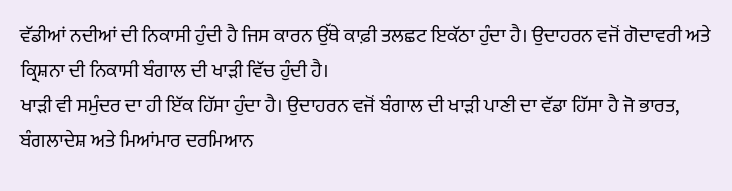ਵੱਡੀਆਂ ਨਦੀਆਂ ਦੀ ਨਿਕਾਸੀ ਹੁੰਦੀ ਹੈ ਜਿਸ ਕਾਰਨ ਉੱਥੇ ਕਾਫ਼ੀ ਤਲਛਟ ਇਕੱਠਾ ਹੁੰਦਾ ਹੈ। ਉਦਾਹਰਨ ਵਜੋਂ ਗੋਦਾਵਰੀ ਅਤੇ ਕ੍ਰਿਸ਼ਨਾ ਦੀ ਨਿਕਾਸੀ ਬੰਗਾਲ ਦੀ ਖਾੜੀ ਵਿੱਚ ਹੁੰਦੀ ਹੈ।
ਖਾੜੀ ਵੀ ਸਮੁੰਦਰ ਦਾ ਹੀ ਇੱਕ ਹਿੱਸਾ ਹੁੰਦਾ ਹੈ। ਉਦਾਹਰਨ ਵਜੋਂ ਬੰਗਾਲ ਦੀ ਖਾੜੀ ਪਾਣੀ ਦਾ ਵੱਡਾ ਹਿੱਸਾ ਹੈ ਜੋ ਭਾਰਤ, ਬੰਗਲਾਦੇਸ਼ ਅਤੇ ਮਿਆਂਮਾਰ ਦਰਮਿਆਨ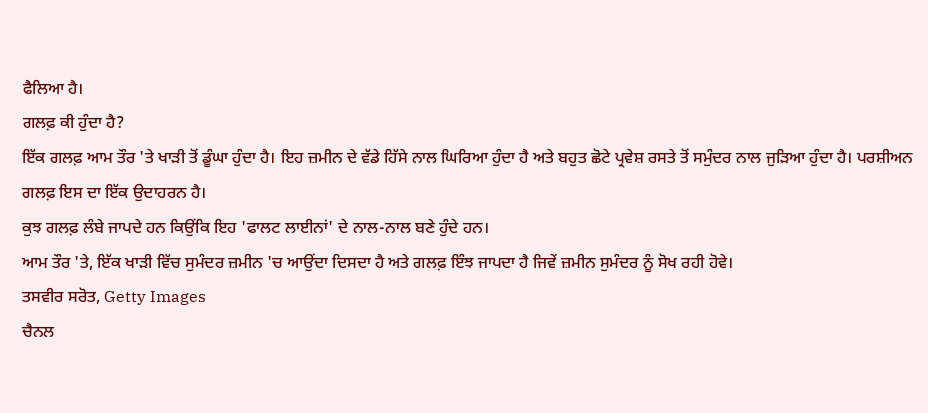ਫੈਲਿਆ ਹੈ।
ਗਲਫ਼ ਕੀ ਹੁੰਦਾ ਹੈ?
ਇੱਕ ਗਲਫ਼ ਆਮ ਤੌਰ 'ਤੇ ਖਾੜੀ ਤੋਂ ਡੂੰਘਾ ਹੁੰਦਾ ਹੈ। ਇਹ ਜ਼ਮੀਨ ਦੇ ਵੱਡੇ ਹਿੱਸੇ ਨਾਲ ਘਿਰਿਆ ਹੁੰਦਾ ਹੈ ਅਤੇ ਬਹੁਤ ਛੋਟੇ ਪ੍ਰਵੇਸ਼ ਰਸਤੇ ਤੋਂ ਸਮੁੰਦਰ ਨਾਲ ਜੁੜਿਆ ਹੁੰਦਾ ਹੈ। ਪਰਸ਼ੀਅਨ ਗਲਫ਼ ਇਸ ਦਾ ਇੱਕ ਉਦਾਹਰਨ ਹੈ।
ਕੁਝ ਗਲਫ਼ ਲੰਬੇ ਜਾਪਦੇ ਹਨ ਕਿਉਂਕਿ ਇਹ 'ਫਾਲਟ ਲਾਈਨਾਂ' ਦੇ ਨਾਲ-ਨਾਲ ਬਣੇ ਹੁੰਦੇ ਹਨ।
ਆਮ ਤੌਰ 'ਤੇ, ਇੱਕ ਖਾੜੀ ਵਿੱਚ ਸੁਮੰਦਰ ਜ਼ਮੀਨ 'ਚ ਆਉਂਦਾ ਦਿਸਦਾ ਹੈ ਅਤੇ ਗਲਫ਼ ਇੰਝ ਜਾਪਦਾ ਹੈ ਜਿਵੇਂ ਜ਼ਮੀਨ ਸੁਮੰਦਰ ਨੂੰ ਸੋਖ ਰਹੀ ਹੋਵੇ।
ਤਸਵੀਰ ਸਰੋਤ, Getty Images
ਚੈਨਲ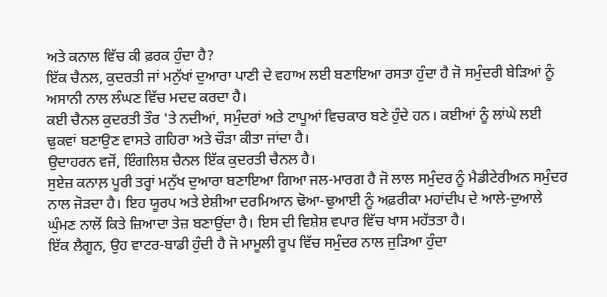ਅਤੇ ਕਨਾਲ ਵਿੱਚ ਕੀ ਫ਼ਰਕ ਹੁੰਦਾ ਹੈ?
ਇੱਕ ਚੈਨਲ, ਕੁਦਰਤੀ ਜਾਂ ਮਨੁੱਖਾਂ ਦੁਆਰਾ ਪਾਣੀ ਦੇ ਵਹਾਅ ਲਈ ਬਣਾਇਆ ਰਸਤਾ ਹੁੰਦਾ ਹੈ ਜੋ ਸਮੁੰਦਰੀ ਬੇੜਿਆਂ ਨੂੰ ਅਸਾਨੀ ਨਾਲ ਲੰਘਣ ਵਿੱਚ ਮਦਦ ਕਰਦਾ ਹੈ।
ਕਈ ਚੈਨਲ ਕੁਦਰਤੀ ਤੌਰ 'ਤੇ ਨਦੀਆਂ, ਸਮੁੰਦਰਾਂ ਅਤੇ ਟਾਪੂਆਂ ਵਿਚਕਾਰ ਬਣੇ ਹੁੰਦੇ ਹਨ। ਕਈਆਂ ਨੂੰ ਲਾਂਘੇ ਲਈ ਢੁਕਵਾਂ ਬਣਾਉਣ ਵਾਸਤੇ ਗਹਿਰਾ ਅਤੇ ਚੌੜਾ ਕੀਤਾ ਜਾਂਦਾ ਹੈ।
ਉਦਾਹਰਨ ਵਜੋਂ, ਇੰਗਲਿਸ਼ ਚੈਨਲ ਇੱਕ ਕੁਦਰਤੀ ਚੈਨਲ ਹੈ।
ਸੁਏਜ਼ ਕਨਾਲ਼ ਪੂਰੀ ਤਰ੍ਹਾਂ ਮਨੁੱਖ ਦੁਆਰਾ ਬਣਾਇਆ ਗਿਆ ਜਲ-ਮਾਰਗ ਹੈ ਜੋ ਲਾਲ ਸਮੁੰਦਰ ਨੂੰ ਮੈਡੀਟੇਰੀਅਨ ਸਮੁੰਦਰ ਨਾਲ ਜੋੜਦਾ ਹੈ। ਇਹ ਯੂਰਪ ਅਤੇ ਏਸ਼ੀਆ ਦਰਮਿਆਨ ਢੋਆ-ਢੁਆਈ ਨੂੰ ਅਫ਼ਰੀਕਾ ਮਹਾਂਦੀਪ ਦੇ ਆਲੇ-ਦੁਆਲੇ ਘੁੰਮਣ ਨਾਲੋਂ ਕਿਤੇ ਜ਼ਿਆਦਾ ਤੇਜ਼ ਬਣਾਉਂਦਾ ਹੈ। ਇਸ ਦੀ ਵਿਸ਼ੇਸ਼ ਵਪਾਰ ਵਿੱਚ ਖਾਸ ਮਹੱਤਤਾ ਹੈ।
ਇੱਕ ਲੈਗੂਨ, ਉਹ ਵਾਟਰ-ਬਾਡੀ ਹੁੰਦੀ ਹੈ ਜੋ ਮਾਮੂਲੀ ਰੂਪ ਵਿੱਚ ਸਮੁੰਦਰ ਨਾਲ ਜੁੜਿਆ ਹੁੰਦਾ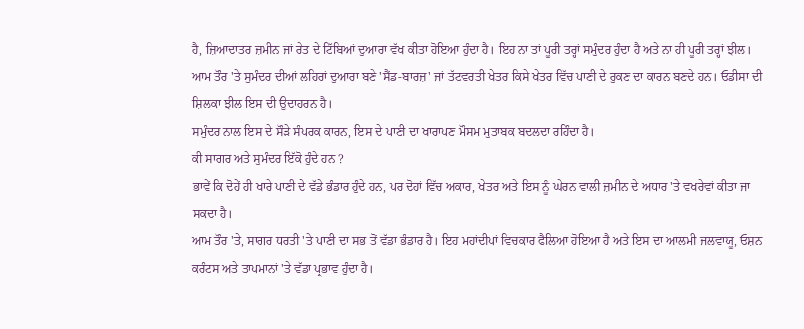ਹੈ, ਜ਼ਿਆਦਾਤਰ ਜ਼ਮੀਨ ਜਾਂ ਰੇਤ ਦੇ ਟਿੱਬਿਆਂ ਦੁਆਰਾ ਵੱਖ ਕੀਤਾ ਹੋਇਆ ਹੁੰਦਾ ਹੈ। ਇਹ ਨਾ ਤਾਂ ਪੂਰੀ ਤਰ੍ਹਾਂ ਸਮੁੰਦਰ ਹੁੰਦਾ ਹੈ ਅਤੇ ਨਾ ਹੀ ਪੂਰੀ ਤਰ੍ਹਾਂ ਝੀਲ।
ਆਮ ਤੌਰ 'ਤੇ ਸੁਮੰਦਰ ਦੀਆਂ ਲਹਿਰਾਂ ਦੁਆਰਾ ਬਣੇ 'ਸੈਂਡ-ਬਾਰਜ਼' ਜਾਂ ਤੱਟਵਰਤੀ ਖੇਤਰ ਕਿਸੇ ਖੇਤਰ ਵਿੱਚ ਪਾਣੀ ਦੇ ਰੁਕਣ ਦਾ ਕਾਰਨ ਬਣਦੇ ਹਨ। ਓਡੀਸਾ ਦੀ ਸ਼ਿਲਕਾ ਝੀਲ ਇਸ ਦੀ ਉਦਾਹਰਨ ਹੈ।
ਸਮੁੰਦਰ ਨਾਲ ਇਸ ਦੇ ਸੌੜੇ ਸੰਪਰਕ ਕਾਰਨ, ਇਸ ਦੇ ਪਾਣੀ ਦਾ ਖਾਰਾਪਣ ਮੌਸਮ ਮੁਤਾਬਕ ਬਦਲਦਾ ਰਹਿੰਦਾ ਹੈ।
ਕੀ ਸਾਗਰ ਅਤੇ ਸੁਮੰਦਰ ਇੱਕੋ ਹੁੰਦੇ ਹਨ ?
ਭਾਵੇਂ ਕਿ ਦੋਹੇਂ ਹੀ ਖਾਰੇ ਪਾਣੀ ਦੇ ਵੱਡੇ ਭੰਡਾਰ ਹੁੰਦੇ ਹਨ, ਪਰ ਦੋਹਾਂ ਵਿੱਚ ਅਕਾਰ, ਖੇਤਰ ਅਤੇ ਇਸ ਨੂੰ ਘੇਰਨ ਵਾਲੀ ਜ਼ਮੀਨ ਦੇ ਅਧਾਰ 'ਤੇ ਵਖਰੇਵਾਂ ਕੀਤਾ ਜਾ ਸਕਦਾ ਹੈ।
ਆਮ ਤੌਰ 'ਤੇ, ਸਾਗਰ ਧਰਤੀ 'ਤੇ ਪਾਣੀ ਦਾ ਸਭ ਤੋਂ ਵੱਡਾ ਭੰਡਾਰ ਹੈ। ਇਹ ਮਹਾਂਦੀਪਾਂ ਵਿਚਕਾਰ ਫੈਲਿਆ ਹੋਇਆ ਹੈ ਅਤੇ ਇਸ ਦਾ ਆਲਮੀ ਜਲਵਾਯੂ, ਓਸ਼ਨ ਕਰੰਟਸ ਅਤੇ ਤਾਪਮਾਨਾਂ 'ਤੇ ਵੱਡਾ ਪ੍ਰਭਾਵ ਹੁੰਦਾ ਹੈ।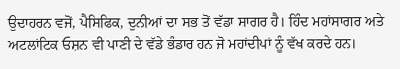ਉਦਾਹਰਨ ਵਜੋਂ, ਪੈਸਿਫਿਕ, ਦੁਨੀਆਂ ਦਾ ਸਭ ਤੋਂ ਵੱਡਾ ਸਾਗਰ ਹੈ। ਹਿੰਦ ਮਹਾਂਸਾਗਰ ਅਤੇ ਅਟਲਾਂਟਿਕ ਓਸ਼ਨ ਵੀ ਪਾਣੀ ਦੇ ਵੱਡੇ ਭੰਡਾਰ ਹਨ ਜੋ ਮਹਾਂਦੀਪਾਂ ਨੂੰ ਵੱਖ ਕਰਦੇ ਹਨ।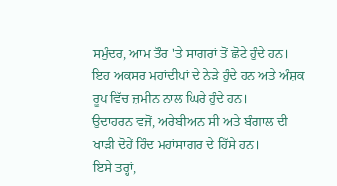ਸਮੁੰਦਰ, ਆਮ ਤੌਰ 'ਤੇ ਸਾਗਰਾਂ ਤੋਂ ਛੋਟੇ ਹੁੰਦੇ ਹਨ। ਇਹ ਅਕਸਰ ਮਹਾਂਦੀਪਾਂ ਦੇ ਨੇੜੇ ਹੁੰਦੇ ਹਨ ਅਤੇ ਅੰਸ਼ਕ ਰੂਪ ਵਿੱਚ ਜ਼ਮੀਨ ਨਾਲ ਘਿਰੇ ਹੁੰਦੇ ਹਨ।
ਉਦਾਹਰਨ ਵਜੋਂ, ਅਰੇਬੀਅਨ ਸੀ ਅਤੇ ਬੰਗਾਲ ਦੀ ਖਾੜੀ ਦੋਹੇਂ ਹਿੰਦ ਮਹਾਂਸਾਗਰ ਦੇ ਹਿੱਸੇ ਹਨ।
ਇਸੇ ਤਰ੍ਹਾਂ,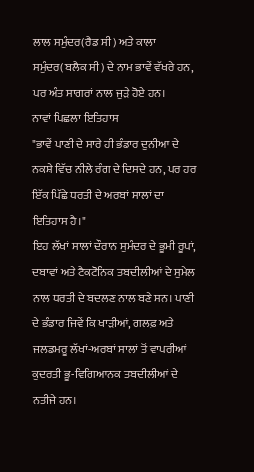ਲਾਲ ਸਮੁੰਦਰ(ਰੈਡ ਸੀ) ਅਤੇ ਕਾਲਾ ਸਮੁੰਦਰ(ਬਲੈਕ ਸੀ) ਦੇ ਨਾਮ ਭਾਵੇਂ ਵੱਖਰੇ ਹਨ, ਪਰ ਅੰਤ ਸਾਗਰਾਂ ਨਾਲ ਜੁੜੇ ਹੋਏ ਹਨ।
ਨਾਵਾਂ ਪਿਛਲਾ ਇਤਿਹਾਸ
"ਭਾਵੇਂ ਪਾਣੀ ਦੇ ਸਾਰੇ ਹੀ ਭੰਡਾਰ ਦੁਨੀਆ ਦੇ ਨਕਸ਼ੇ ਵਿੱਚ ਨੀਲੇ ਰੰਗ ਦੇ ਦਿਸਦੇ ਹਨ, ਪਰ ਹਰ ਇੱਕ ਪਿੱਛੇ ਧਰਤੀ ਦੇ ਅਰਬਾਂ ਸਾਲਾਂ ਦਾ ਇਤਿਹਾਸ ਹੈ।"
ਇਹ ਲੱਖਾਂ ਸਾਲਾਂ ਦੌਰਾਨ ਸੁਮੰਦਰ ਦੇ ਭੂਮੀ ਰੂਪਾਂ, ਦਬਾਵਾਂ ਅਤੇ ਟੈਕਟੋਨਿਕ ਤਬਦੀਲੀਆਂ ਦੇ ਸੁਮੇਲ ਨਾਲ ਧਰਤੀ ਦੇ ਬਦਲਣ ਨਾਲ ਬਣੇ ਸਨ। ਪਾਣੀ ਦੇ ਭੰਡਾਰ ਜਿਵੇਂ ਕਿ ਖਾੜੀਆਂ, ਗਲਫ਼ ਅਤੇ ਜਲਡਮਰੂ ਲੱਖਾਂ-ਅਰਬਾਂ ਸਾਲਾਂ ਤੋਂ ਵਾਪਰੀਆਂ ਕੁਦਰਤੀ ਭੂ-ਵਿਗਿਆਨਕ ਤਬਦੀਲੀਆਂ ਦੇ ਨਤੀਜੇ ਹਨ।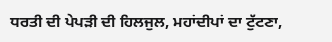ਧਰਤੀ ਦੀ ਪੇਪੜੀ ਦੀ ਹਿਲਜੁਲ, ਮਹਾਂਦੀਪਾਂ ਦਾ ਟੁੱਟਣਾ,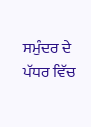ਸਮੁੰਦਰ ਦੇ ਪੱਧਰ ਵਿੱਚ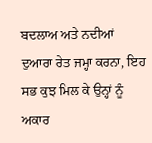ਬਦਲਾਅ ਅਤੇ ਨਦੀਆਂ ਦੁਆਰਾ ਰੇਤ ਜਮ੍ਹਾ ਕਰਨਾ, ਇਹ ਸਭ ਕੁਝ ਮਿਲ ਕੇ ਉਨ੍ਹਾਂ ਨੂੰ ਅਕਾਰ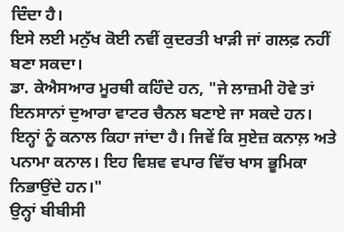ਦਿੰਦਾ ਹੈ।
ਇਸੇ ਲਈ ਮਨੁੱਖ ਕੋਈ ਨਵੀਂ ਕੁਦਰਤੀ ਖਾੜੀ ਜਾਂ ਗਲਫ਼ ਨਹੀਂ ਬਣਾ ਸਕਦਾ।
ਡਾ. ਕੇਐਸਆਰ ਮੂਰਥੀ ਕਹਿੰਦੇ ਹਨ, "ਜੇ ਲਾਜ਼ਮੀ ਹੋਵੇ ਤਾਂ ਇਨਸਾਨਾਂ ਦੁਆਰਾ ਵਾਟਰ ਚੈਨਲ ਬਣਾਏ ਜਾ ਸਕਦੇ ਹਨ। ਇਨ੍ਹਾਂ ਨੂੰ ਕਨਾਲ ਕਿਹਾ ਜਾਂਦਾ ਹੈ। ਜਿਵੇਂ ਕਿ ਸੁਏਜ਼ ਕਨਾਲ਼ ਅਤੇ ਪਨਾਮਾ ਕਨਾਲ। ਇਹ ਵਿਸ਼ਵ ਵਪਾਰ ਵਿੱਚ ਖਾਸ ਭੂਮਿਕਾ ਨਿਭਾਉਂਦੇ ਹਨ।"
ਉਨ੍ਹਾਂ ਬੀਬੀਸੀ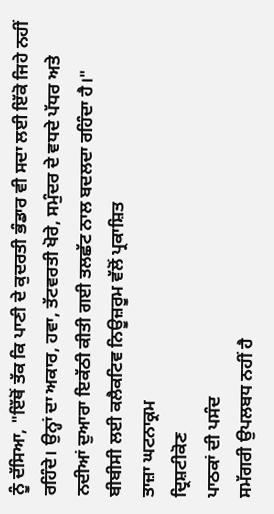ਨੂੰ ਦੱਸਿਆ, "ਇੱਥੋਂ ਤੱਕ ਕਿ ਪਾਣੀ ਦੇ ਕੁਦਰਤੀ ਭੰਡਾਰ ਵੀ ਸਦਾ ਲਈ ਇੱਕੋ ਜਿਹੇ ਨਹੀਂ ਰਹਿੰਦੇ। ਉਨ੍ਹਾਂ ਦਾ ਅਕਾਰ, ਹਵਾ, ਤੱਟਵਰਤੀ ਖੋਰੇ, ਸਮੁੰਦਰ ਦੇ ਵਧਦੇ ਪੱਧਰ ਅਤੇ ਨਦੀਆਂ ਦੁਆਰਾ ਇਕੱਠੀ ਕੀਤੀ ਗਈ ਤਲਛੱਟ ਨਾਲ ਬਦਲਦਾ ਰਹਿੰਦਾ ਹੈ।"
ਬੀਬੀਸੀ ਲਈ ਕਲੈਕਟਿਵ ਨਿਊਜ਼ਰੂਮ ਵੱਲੋਂ ਪ੍ਰਕਾਸ਼ਿਤ
ਤਾਜ਼ਾ ਘਟਨਾਕ੍ਰਮ
ਦ੍ਰਿਸ਼ਟੀਕੋਣ
ਪਾਠਕਾਂ ਦੀ ਪਸੰਦ
ਸਮੱਗਰੀ ਉਪਲਬਧ ਨਹੀਂ ਹੈ